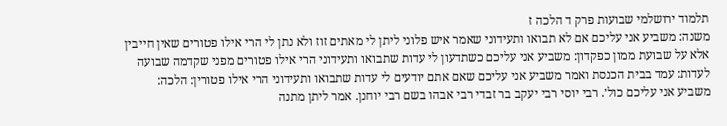תלמוד ירושלמי שבועות פרק ד הלכה ז
משנה: משביע אני עליכם אם לא תבואו ותעידוני שאמר איש פלוני ליתן לי מאתים זוז ולא נתן לי הרי אילו פטורים שאין חייבין אלא על שבועת ממון כפקדון: משביע אני עליכם כשתדעון לי עדות שתבואו ותעידוני הרי אילו פטורים מפני שקדמה שבועה לעדות: עמד בבית הכנסת ואמר משביע אני עליכם שאם אתם יודעים לי עדות שתבואו ותעידוני הרי אילו פטורין: הלכה: משביע אני עליכם כול׳. רבי יוסי רבי יעקב בר זבדי רבי אבהו בשם רבי יוחנן. אמר ליתן מתנה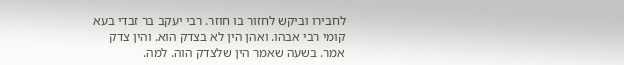לחבירו וביקש לחזור בו חוזר. רבי יעקב בר זבדי בעא קומי רבי אבהו. ואהן הין לא בצדק הוא. והין צדק אמר. בשעה שאמר הין שלצדק הוה. למה.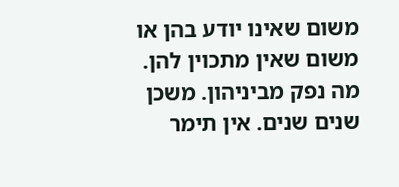משום שאינו יודע בהן או משום שאין מתכוין להן. מה נפק מביניהון. משכן שנים שנים. אין תימר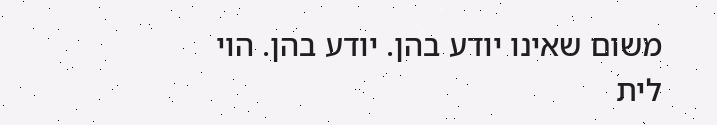משום שאינו יודע בהן. יודע בהן. הוי לית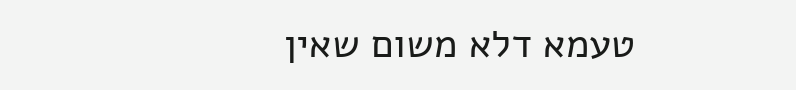טעמא דלא משום שאין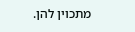מתכוין להן.